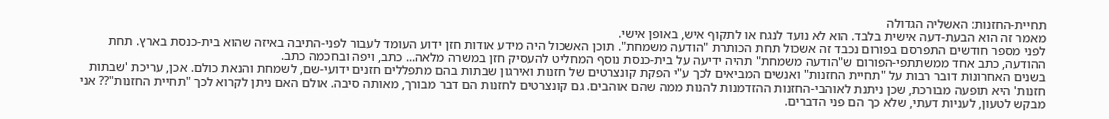תחיית-החזנות: האשליה הגדולה
מאמר זה הוא הבעת-דעה אישית בלבד. הוא לא נועד לנגח או לתקוף איש, באופן אישי.
לפני מספר חודשים התפרסם בפורום נכבד זה אשכול תחת הכותרת "הודעה משמחת". תוכן האשכול היה מידע אודות חזן ידוע העומד לעבור לפני-התיבה באיזה שהוא בית-כנסת בארץ. תחת ההודעה, כתב אחד ממשתתפי-הפורום ש"הודעה משמחת" תהיה ידיעה על בית-כנסת נוסף המחליט להעסיק חזן במשרה מלאה... כתב, ויפה ובחכמה כתב.
בשנים האחרונות דובר רבות על "תחיית החזנות" ואנשים המביאים לכך ע"י הפקת קונצרטים של חזנות ואירגון שבתות בהם מתפללים חזנים ידועי-שם, לשמחת והנאת כולם. אכן, עריכת 'שבתות חזנות' היא תופעה מבורכת, שכן ניתנת לאוהבי-החזנות ההזדמנות להנות ממה שהם אוהבים. גם קונצרטים לחזנות הם דבר מבורך, מאותה סיבה. אולם האם ניתן לקרוא לכך "תחיית החזנות"?? אני מבקש לטעון, לעניות דעתי, שלא כך הם פני הדברים.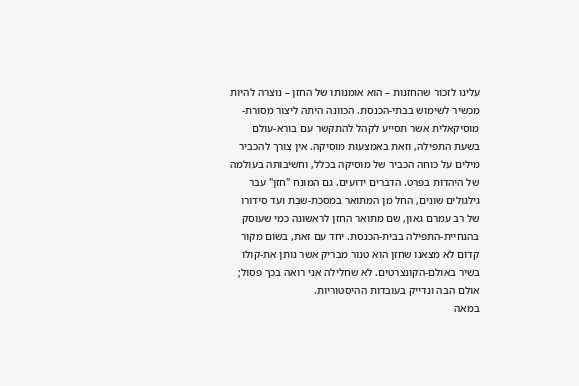עלינו לזכור שהחזנות – הוא אומנותו של החזן – נוצרה להיות מכשיר לשימוש בבתי-הכנסת. הכוונה היתה ליצור מסורת-מוסיקאלית אשר תסייע לקהל להתקשר עם בורא-עולם בשעת התפילה, וזאת באמצעות מוסיקה. אין צורך להכביר מילים על כוחה הכביר של מוסיקה בכלל, וחשיבותה בעולמה של היהדות בפרט. הדברים ידועים. גם המונח "חזן" עבר גילגולים שונים, החל מן המתואר במסכת-שבת ועד סידורו של רב עמרם גאון, שם מתואר החזן לראשונה כמי שעוסק בהנחיית-התפילה בבית-הכנסת. יחד עם זאת, בשום מקור קדום לא מצאנו שחזן הוא טנור מבריק אשר נותן את-קולו בשיר באולם-הקונצרטים. לא שחלילה אני רואה בכך פסול; אולם הבה ונדייק בעובדות ההיסטוריות.
במאה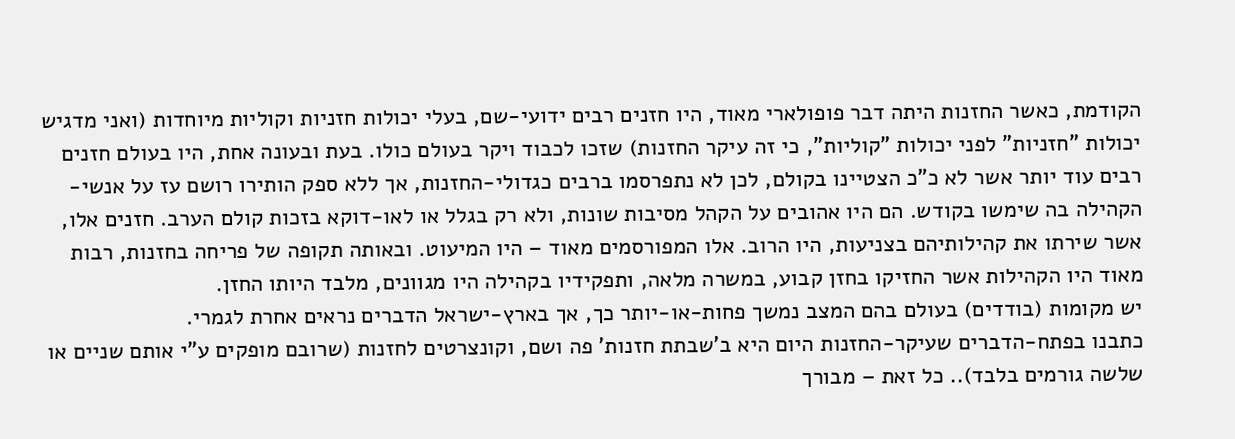הקודמת, כאשר החזנות היתה דבר פופולארי מאוד, היו חזנים רבים ידועי-שם, בעלי יכולות חזניות וקוליות מיוחדות (ואני מדגיש יכולות "חזניות" לפני יכולות "קוליות", כי זה עיקר החזנות) שזכו לכבוד ויקר בעולם כולו. בעת ובעונה אחת, היו בעולם חזנים רבים עוד יותר אשר לא כ"כ הצטיינו בקולם, לכן לא נתפרסמו ברבים כגדולי-החזנות, אך ללא ספק הותירו רושם עז על אנשי-הקהילה בה שימשו בקודש. הם היו אהובים על הקהל מסיבות שונות, ולא רק בגלל או לאו-דוקא בזכות קולם הערב. חזנים אלו, אשר שירתו את קהילותיהם בצניעות, היו הרוב. אלו המפורסמים מאוד – היו המיעוט. ובאותה תקופה של פריחה בחזנות, רבות מאוד היו הקהילות אשר החזיקו בחזן קבוע, במשרה מלאה, ותפקידיו בקהילה היו מגוונים, מלבד היותו החזן.
יש מקומות (בודדים) בעולם בהם המצב נמשך פחות-או-יותר כך, אך בארץ-ישראל הדברים נראים אחרת לגמרי.
כתבנו בפתח-הדברים שעיקר-החזנות היום היא ב'שבתת חזנות' פה ושם, וקונצרטים לחזנות (שרובם מופקים ע"י אותם שניים או שלשה גורמים בלבד).. כל זאת – מבורך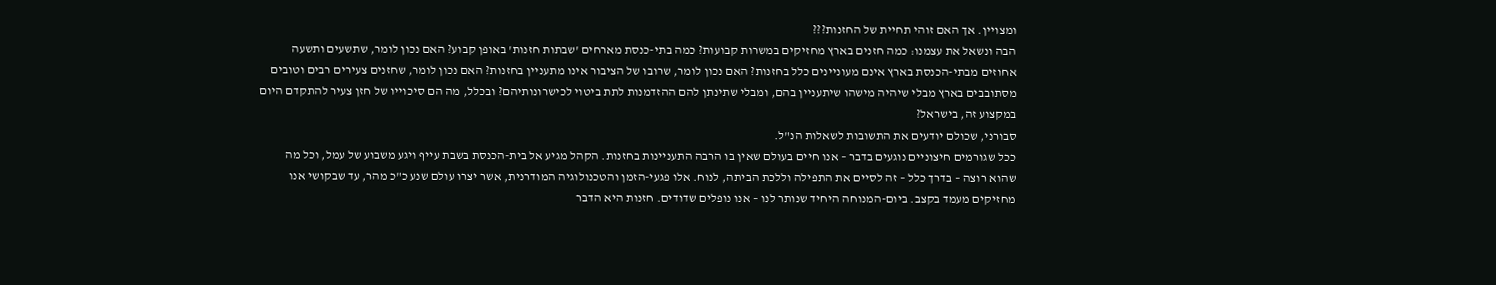ומצויין. אך האם זוהי תחיית של החזנות???
הבה ונשאל את עצמנו: כמה חזנים בארץ מחזיקים במשרות קבועות? כמה בתי-כנסת מארחים 'שבתות חזנות' באופן קבוע? האם נכון לומר, שתשעים ותשעה אחוזים מבתי-הכנסת בארץ אינם מעוניינים כלל בחזנות? האם נכון לומר, שרובו של הציבור אינו מתעניין בחזנות? האם נכון לומר, שחזנים צעירים רבים וטובים מסתובבים בארץ מבלי שיהיה מישהו שיתעניין בהם, ומבלי שתינתן להם ההזדמנות לתת ביטוי לכישרונותיהם? ובכלל, מה הם סיכוייו של חזן צעיר להתקדם היום במקצוע זה, בישראל?
סבורני, שכולם יודעים את התשובות לשאלות הנ"ל.
ככל שגורמים חיצוניים נוגעים בדבר – אנו חיים בעולם שאין בו הרבה התעניינות בחזנות. הקהל מגיע אל בית-הכנסת בשבת עייף ויגע משבוע של עמל, וכל מה שהוא רוצה – בדרך כלל – זה לסיים את התפילה וללכת הביתה, לנוח. אלו פגעי-הזמן והטכנולוגיה המודרנית, אשר יצרו עולם שנע כ"כ מהר, עד שבקושי אנו מחזיקים מעמד בקצב. ביום-המנוחה היחיד שנותר לנו – אנו נופלים שדודים. חזנות היא הדבר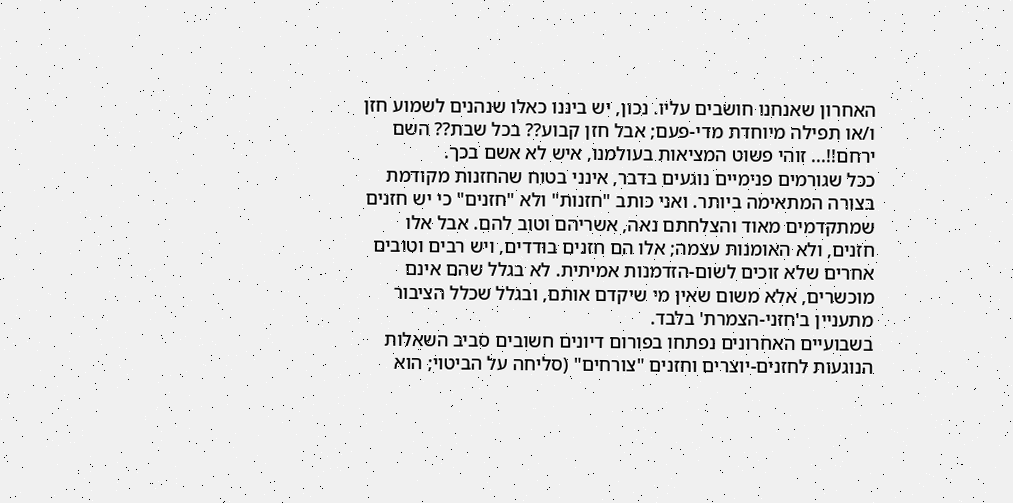האחרון שאנחנו חושבים עליו. נכון, יש ביננו כאלו שנהנים לשמוע חזן ו/או תפילה מיוחדת מדי-פעם; אבל חזן קבוע?? בכל שבת?? השם ירחם!!... זוהי פשוט המציאות בעולמנו, איש לא אשם בכך.
ככל שגורמים פנימיים נוגעים בדבר, אינני בטוח שהחזנות מקודמת בצורה המתאימה ביותר. ואני כותב "חזנות" ולא "חזנים" כי יש חזנים שמתקדמים מאוד והצלחתם נאה, אשריהם וטוב להם. אבל אלו חזנים, ולא האומנות עצמה; אלו הם חזנים בודדים, ויש רבים וטובים אחרים שלא זוכים לשום-הזדמנות אמיתית. לא בגלל שהם אינם מוכשרים, אלא משום שאין מי שיקדם אותם, ובגלל שכלל הציבור מתעניין ב'חזני-הצמרת' בלבד.
בשבועיים האחרונים נפתחו בפורום דיונים חשובים סביב השאלות הנוגעות לחזנים-יוצרים וחזנים "צורחים" (סליחה על הביטוי; הוא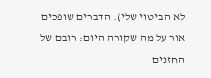לא הביטוי שלי). הדברים שופכים אור על מה שקורה היום: רובם של החזנים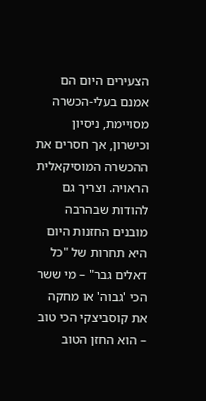הצעירים היום הם אמנם בעלי-הכשרה מסויימת, ניסיון וכישרון, אך חסרים את ההכשרה המוסיקאלית הראויה. וצריך גם להודות שבהרבה מובנים החזנות היום היא תחרות של "כל דאלים גבר" – מי ששר הכי 'גבוה' או מחקה את קוסביצקי הכי טוב – הוא החזן הטוב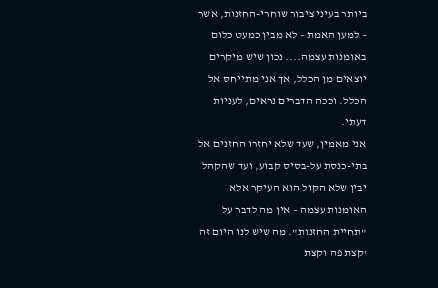ביותר בעיני ציבור שוחרי-החזנות, אשר – למען האמת – לא מבין כמעט כלום באומנות עצמה.... נכון שיש מיקרים יוצאים מן הכלל, אך אני מתייחס אל הכלל. וככה הדברים נראים, לעניות דעתי.
אני מאמין, שעד שלא יחזרו החזנים אל בתי-כנסת על-בסיס קבוע, ועד שהקהל יבין שלא הקול הוא העיקר אלא האומנות עצמה – אין מה לדבר על "תחיית החזנות". מה שיש לנו היום זה 'קצת פה וקצת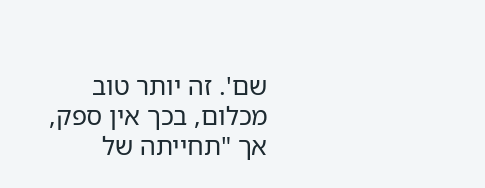שם'. זה יותר טוב מכלום, בכך אין ספק, אך "תחייתה של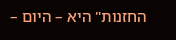החזנות" היא – היום –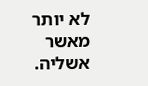לא יותר מאשר אשליה.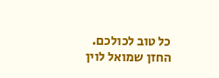כל טוב לכולכם.
החזן שמואל לוין